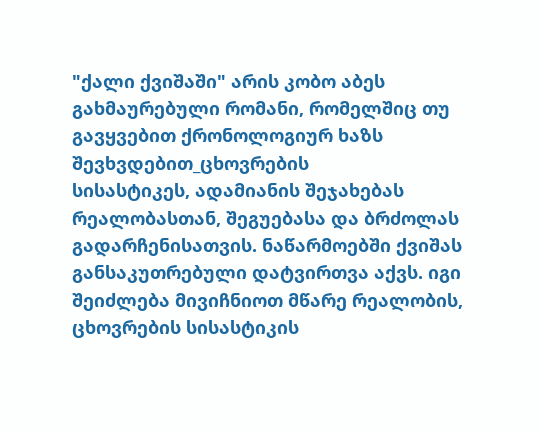"ქალი ქვიშაში" არის კობო აბეს გახმაურებული რომანი, რომელშიც თუ გავყვებით ქრონოლოგიურ ხაზს შევხვდებით_ცხოვრების
სისასტიკეს, ადამიანის შეჯახებას რეალობასთან, შეგუებასა და ბრძოლას გადარჩენისათვის. ნაწარმოებში ქვიშას განსაკუთრებული დატვირთვა აქვს. იგი შეიძლება მივიჩნიოთ მწარე რეალობის, ცხოვრების სისასტიკის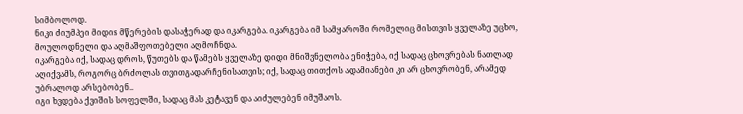სიმბოლოდ.
ნიკი ძიუმპეი მიდიs მწერების დასაჭერად და იკარგება. იკარგება იმ სამყაროში რომელიც მისთვის ყველაზე უცხო, მოულოდნელი და აღმაშფოთებელი აღმოჩნდა.
იკარგება იქ, სადაც დროს, წუთებს და წამებს ყველაზე დიდი მნიშვნელობა ენიჭება, იქ სადაც ცხოვრებას ნათლად აღიქვამს, როგორც ბრძოლას თვითგადარჩენისათვის; იქ, სადაც თითქოს ადამიანები კი არ ცხოვრობენ, არამედ უბრალოდ არსებობენ..
იგი ხვდება ქვიშის სოფელში, სადაც მას კეტავენ და აიძულებენ იმუშაოს.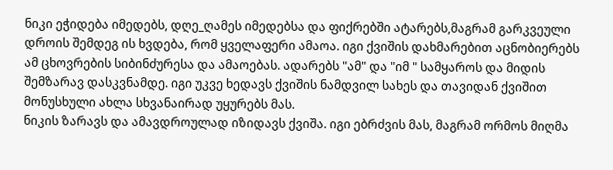ნიკი ეჭიდება იმედებს, დღე_ღამეს იმედებსა და ფიქრებში ატარებს,მაგრამ გარკვეული დროის შემდეგ ის ხვდება, რომ ყველაფერი ამაოა. იგი ქვიშის დახმარებით აცნობიერებს ამ ცხოვრების სიბინძურესა და ამაოებას. ადარებს "ამ" და "იმ " სამყაროს და მიდის შემზარავ დასკვნამდე. იგი უკვე ხედავს ქვიშის ნამდვილ სახეს და თავიდან ქვიშით მონუსხული ახლა სხვანაირად უყურებს მას.
ნიკის ზარავს და ამავდროულად იზიდავს ქვიშა. იგი ებრძვის მას, მაგრამ ორმოს მიღმა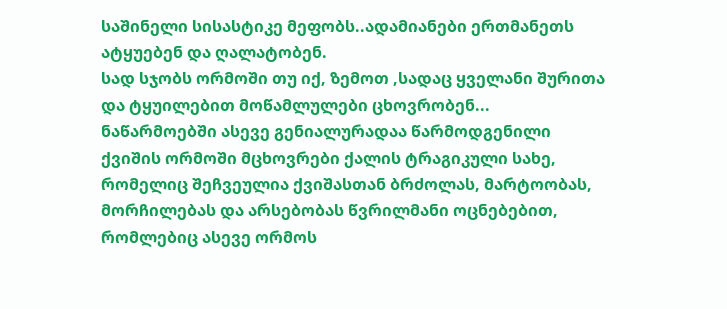საშინელი სისასტიკე მეფობს..ადამიანები ერთმანეთს ატყუებენ და ღალატობენ.
სად სჯობს ორმოში თუ იქ, ზემოთ ,სადაც ყველანი შურითა და ტყუილებით მოწამლულები ცხოვრობენ...
ნაწარმოებში ასევე გენიალურადაა წარმოდგენილი ქვიშის ორმოში მცხოვრები ქალის ტრაგიკული სახე, რომელიც შეჩვეულია ქვიშასთან ბრძოლას, მარტოობას, მორჩილებას და არსებობას წვრილმანი ოცნებებით, რომლებიც ასევე ორმოს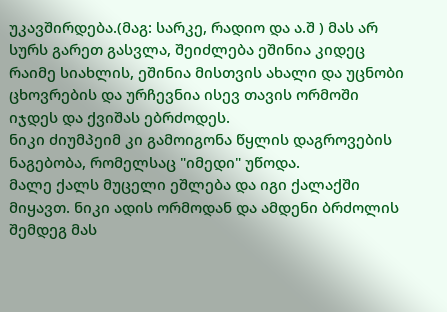უკავშირდება.(მაგ: სარკე, რადიო და ა.შ ) მას არ სურს გარეთ გასვლა, შეიძლება ეშინია კიდეც რაიმე სიახლის, ეშინია მისთვის ახალი და უცნობი ცხოვრების და ურჩევნია ისევ თავის ორმოში იჯდეს და ქვიშას ებრძოდეს.
ნიკი ძიუმპეიმ კი გამოიგონა წყლის დაგროვების ნაგებობა, რომელსაც "იმედი" უწოდა.
მალე ქალს მუცელი ეშლება და იგი ქალაქში მიყავთ. ნიკი ადის ორმოდან და ამდენი ბრძოლის შემდეგ მას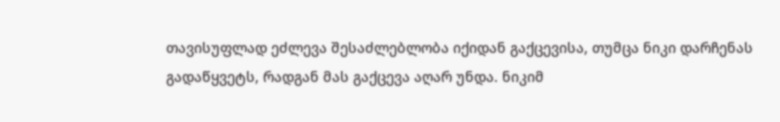თავისუფლად ეძლევა შესაძლებლობა იქიდან გაქცევისა, თუმცა ნიკი დარჩენას გადაწყვეტს, რადგან მას გაქცევა აღარ უნდა. ნიკიმ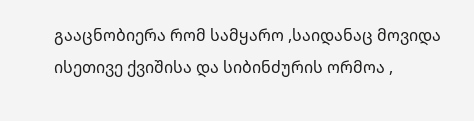გააცნობიერა რომ სამყარო ,საიდანაც მოვიდა ისეთივე ქვიშისა და სიბინძურის ორმოა ,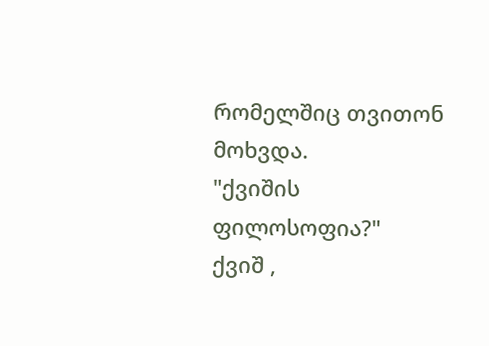რომელშიც თვითონ მოხვდა.
"ქვიშის ფილოსოფია?"
ქვიშ ,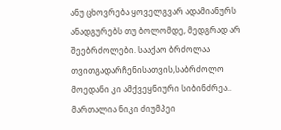ანუ ცხოვრება ყოველგვარ ადამიანურს ანადგურებს თუ ბოლომდე, მედგრად არ შეებრძოლები. სააქაო ბრძოლაა თვითგადარჩენისათვის,საბრძოლო მოედანი კი ამქვეყნიური სიბინძრეა..
მართალია ნიკი ძიუმპეი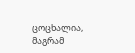ცოცხალია, მაგრამ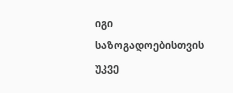იგი საზოგადოებისთვის უკვე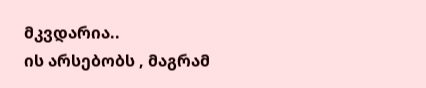მკვდარია..
ის არსებობს , მაგრამ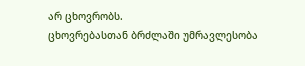არ ცხოვრობს.
ცხოვრებასთან ბრძლაში უმრავლესობა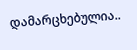დამარცხებულია..